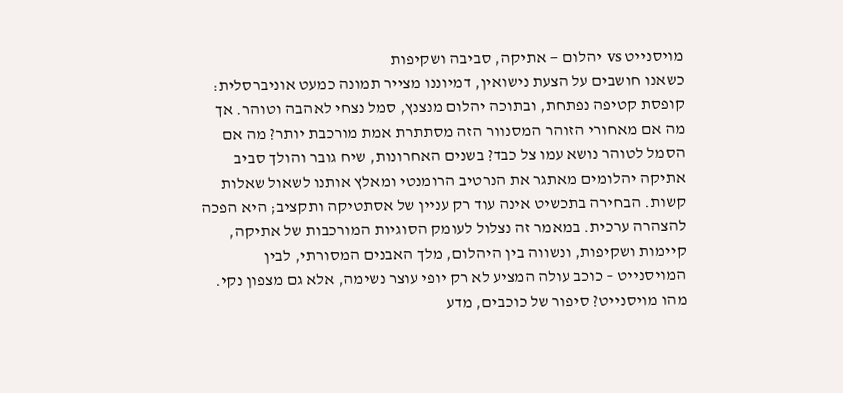מויסנייט vs יהלום — אתיקה, סביבה ושקיפות
כשאנו חושבים על הצעת נישואין, דמיוננו מצייר תמונה כמעט אוניברסלית: קופסת קטיפה נפתחת, ובתוכה יהלום מנצנץ, סמל נצחי לאהבה וטוהר. אך מה אם מאחורי הזוהר המסנוור הזה מסתתרת אמת מורכבת יותר? מה אם הסמל לטוהר נושא עמו צל כבד? בשנים האחרונות, שיח גובר והולך סביב אתיקה יהלומים מאתגר את הנרטיב הרומנטי ומאלץ אותנו לשאול שאלות קשות. הבחירה בתכשיט אינה עוד רק עניין של אסתטיקה ותקציב; היא הפכה להצהרה ערכית. במאמר זה נצלול לעומק הסוגיות המורכבות של אתיקה, קיימות ושקיפות, ונשווה בין היהלום, מלך האבנים המסורתי, לבין המויסנייט – כוכב עולה המציע לא רק יופי עוצר נשימה, אלא גם מצפון נקי.
מהו מויסנייט? סיפור של כוכבים, מדע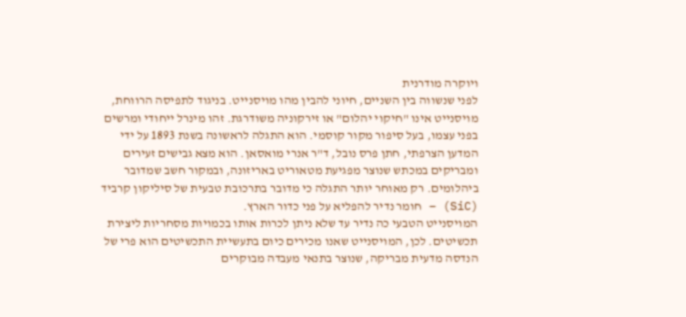ויוקרה מודרנית
לפני שנשווה בין השניים, חיוני להבין מהו מויסנייט. בניגוד לתפיסה הרווחת, מויסנייט אינו "חיקוי יהלום" או זירקוניה משודרגת. זהו מינרל ייחודי ומרשים בפני עצמו, בעל סיפור מקור קוסמי. הוא התגלה לראשונה בשנת 1893 על ידי המדען הצרפתי, חתן פרס נובל, ד"ר אנרי מואסאן. הוא מצא גבישים זעירים ומבריקים במכתש שנוצר מפגיעת מטאוריט באריזונה, ובמקור חשב שמדובר ביהלומים. רק מאוחר יותר התגלה כי מדובר בתרכובת טבעית של סיליקון קרביד (SiC) – חומר נדיר להפליא על פני כדור הארץ.
המויסנייט הטבעי כה נדיר עד שלא ניתן לכרות אותו בכמויות מסחריות ליצירת תכשיטים. לכן, המויסנייט שאנו מכירים כיום בתעשיית התכשיטים הוא פרי של הנדסה מדעית מבריקה, שנוצר בתנאי מעבדה מבוקרים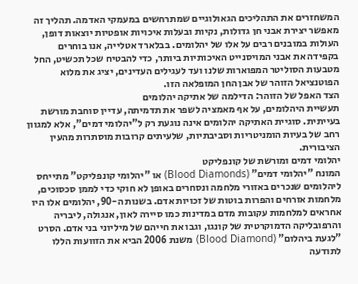המשחזרים את התהליכים הגאולוגיים שמתרחשים במעמקי האדמה. תהליך זה מאפשר יצירת אבני חן גדולות, נקיות ובעלות איכויות אופטיות יוצאות דופן, העולות במובנים רבים על אלו של יהלומים. בבלארד אטלייה, אנו בוחרים בקפידה את אבני המויסנייט האיכותיות ביותר, כדי להבטיח שכל תכשיט, החל מטבעות הסוליטר המפוארות שלנו ועד לעגילים העדינים, יציג את מלוא הפוטנציאל הזוהר של אבן החן המופלאה הזו.
הצד האפל של הזוהר: הדילמה של אתיקה יהלומים
תעשיית היהלומים, על אף מאמציה לשפר את תדמיתה, עדיין סוחבת מורשת בעייתית. סוגיית האתיקה יהלומים אינה נוגעת רק ל"יהלומי דמים", אלא למגוון רחב של בעיות הומניטריות וסביבתיות, שלעיתים קרובות מוסתרות מהעין הציבורית.
יהלומי דמים ומורשת של קונפליקט
המונח "יהלומי דמים" (Blood Diamonds) או "יהלומי קונפליקט" מתייחס ליהלומים שנכרים באזורי מלחמה ונסחרים באופן לא חוקי כדי לממן סכסוכים, מלחמות אזרחים והפרות בוטות של זכויות אדם. בשנות ה-90, יהלומים אלו היו אחראים למלחמות עקובות מדם במדינות כמו סיירה לאון, אנגולה, ליבריה והרפובליקה הדמוקרטית של קונגו, וגבו את חייהם של מיליוני בני אדם. הסרט "לגעת ביהלום" (Blood Diamond) משנת 2006 הביא את הזוועות הללו לתודעה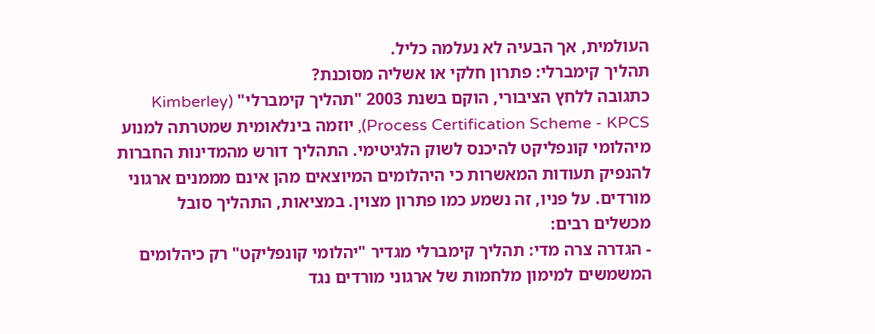העולמית, אך הבעיה לא נעלמה כליל.
תהליך קימברלי: פתרון חלקי או אשליה מסוכנת?
כתגובה ללחץ הציבורי, הוקם בשנת 2003 "תהליך קימברלי" (Kimberley Process Certification Scheme - KPCS), יוזמה בינלאומית שמטרתה למנוע מיהלומי קונפליקט להיכנס לשוק הלגיטימי. התהליך דורש מהמדינות החברות להנפיק תעודות המאשרות כי היהלומים המיוצאים מהן אינם מממנים ארגוני מורדים. על פניו, זה נשמע כמו פתרון מצוין. במציאות, התהליך סובל מכשלים רבים:
- הגדרה צרה מדי: תהליך קימברלי מגדיר "יהלומי קונפליקט" רק כיהלומים המשמשים למימון מלחמות של ארגוני מורדים נגד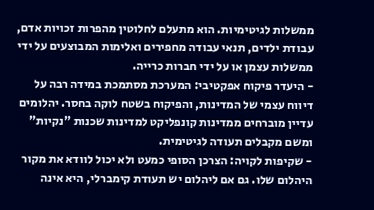ממשלות לגיטימיות. הוא מתעלם לחלוטין מהפרות זכויות אדם, עבודת ילדים, תנאי עבודה מחפירים ואלימות המבוצעים על ידי ממשלות עצמן או על ידי חברות כרייה.
- היעדר פיקוח אפקטיבי: המערכת מסתמכת במידה רבה על דיווח עצמי של המדינות, והפיקוח בשטח לוקה בחסר. יהלומים עדיין מוברחים ממדינות קונפליקט למדינות שכנות "נקיות" ומשם מקבלים תעודה לגיטימית.
- שקיפות לקויה: הצרכן הסופי כמעט ולא יכול לוודא את מקור היהלום שלו. גם אם ליהלום יש תעודת קימברלי, היא אינה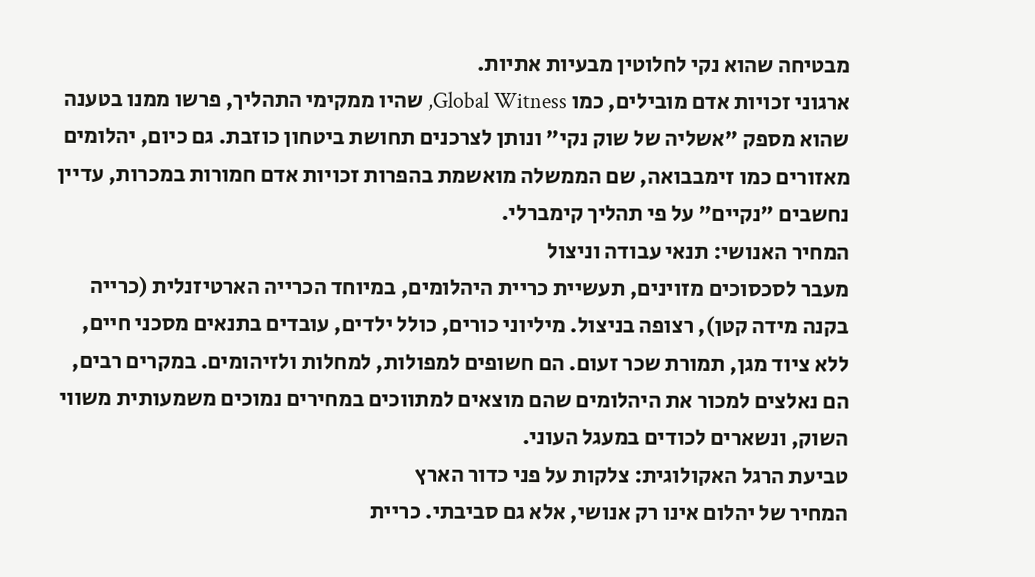מבטיחה שהוא נקי לחלוטין מבעיות אתיות.
ארגוני זכויות אדם מובילים, כמו Global Witness, שהיו ממקימי התהליך, פרשו ממנו בטענה שהוא מספק "אשליה של שוק נקי" ונותן לצרכנים תחושת ביטחון כוזבת. גם כיום, יהלומים מאזורים כמו זימבבואה, שם הממשלה מואשמת בהפרות זכויות אדם חמורות במכרות, עדיין נחשבים "נקיים" על פי תהליך קימברלי.
המחיר האנושי: תנאי עבודה וניצול
מעבר לסכסוכים מזוינים, תעשיית כריית היהלומים, במיוחד הכרייה הארטיזנלית (כרייה בקנה מידה קטן), רצופה בניצול. מיליוני כורים, כולל ילדים, עובדים בתנאים מסכני חיים, ללא ציוד מגן, תמורת שכר זעום. הם חשופים למפולות, למחלות ולזיהומים. במקרים רבים, הם נאלצים למכור את היהלומים שהם מוצאים למתווכים במחירים נמוכים משמעותית משווי השוק, ונשארים לכודים במעגל העוני.
טביעת הרגל האקולוגית: צלקות על פני כדור הארץ
המחיר של יהלום אינו רק אנושי, אלא גם סביבתי. כריית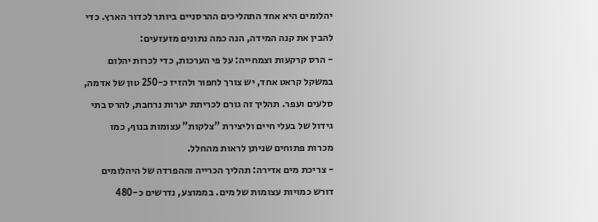יהלומים היא אחד התהליכים ההרסניים ביותר לכדור הארץ. כדי להבין את קנה המידה, הנה כמה נתונים מזעזעים:
- הרס קרקעות וצמחייה: על פי הערכות, כדי לכרות יהלום במשקל קראט אחד, יש צורך לחפור ולהזיז כ-250 טון של אדמה, סלעים ועפר. תהליך זה גורם לכריתת יערות נרחבת, להרס בתי גידול של בעלי חיים וליצירת "צלקות" עצומות בנוף, כמו מכרות פתוחים שניתן לראות מהחלל.
- צריכת מים אדירה: תהליך הכרייה וההפרדה של היהלומים דורש כמויות עצומות של מים. בממוצע, נדרשים כ-480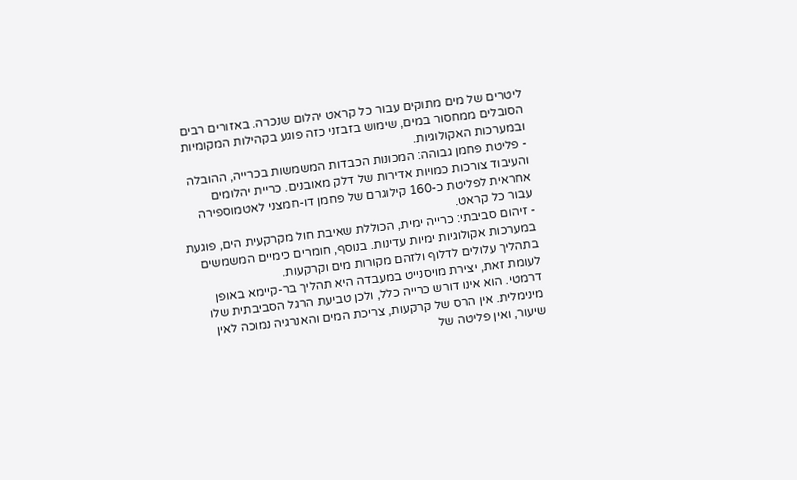ליטרים של מים מתוקים עבור כל קראט יהלום שנכרה. באזורים רבים הסובלים ממחסור במים, שימוש בזבזני כזה פוגע בקהילות המקומיות ובמערכות האקולוגיות.
- פליטת פחמן גבוהה: המכונות הכבדות המשמשות בכרייה, ההובלה והעיבוד צורכות כמויות אדירות של דלק מאובנים. כריית יהלומים אחראית לפליטת כ-160 קילוגרם של פחמן דו-חמצני לאטמוספירה עבור כל קראט.
- זיהום סביבתי: כרייה ימית, הכוללת שאיבת חול מקרקעית הים, פוגעת במערכות אקולוגיות ימיות עדינות. בנוסף, חומרים כימיים המשמשים בתהליך עלולים לדלוף ולזהם מקורות מים וקרקעות.
לעומת זאת, יצירת מויסנייט במעבדה היא תהליך בר-קיימא באופן דרמטי. הוא אינו דורש כרייה כלל, ולכן טביעת הרגל הסביבתית שלו מינימלית. אין הרס של קרקעות, צריכת המים והאנרגיה נמוכה לאין שיעור, ואין פליטה של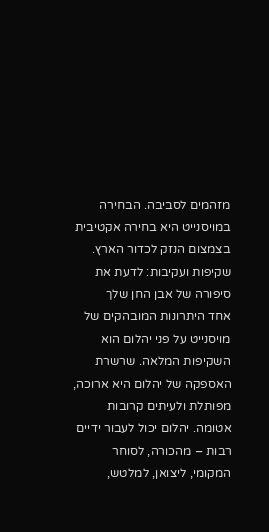מזהמים לסביבה. הבחירה במויסנייט היא בחירה אקטיבית בצמצום הנזק לכדור הארץ.
שקיפות ועקיבות: לדעת את סיפורה של אבן החן שלך
אחד היתרונות המובהקים של מויסנייט על פני יהלום הוא השקיפות המלאה. שרשרת האספקה של יהלום היא ארוכה, מפותלת ולעיתים קרובות אטומה. יהלום יכול לעבור ידיים רבות – מהכורה, לסוחר המקומי, ליצואן, למלטש,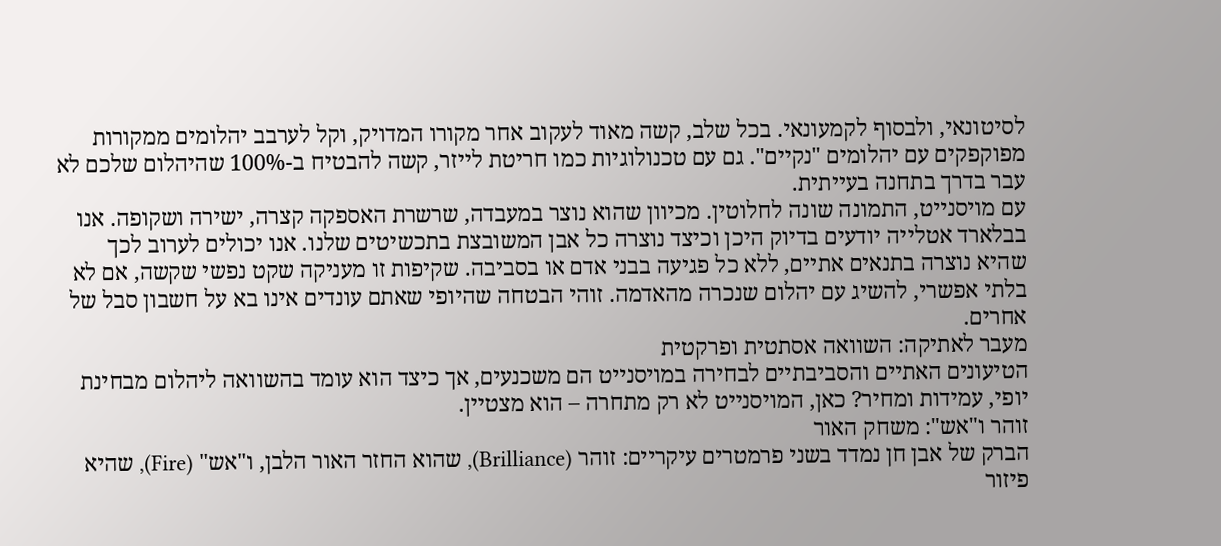לסיטונאי, ולבסוף לקמעונאי. בכל שלב, קשה מאוד לעקוב אחר מקורו המדויק, וקל לערבב יהלומים ממקורות מפוקפקים עם יהלומים "נקיים". גם עם טכנולוגיות כמו חריטת לייזר, קשה להבטיח ב-100% שהיהלום שלכם לא עבר בדרך בתחנה בעייתית.
עם מויסנייט, התמונה שונה לחלוטין. מכיוון שהוא נוצר במעבדה, שרשרת האספקה קצרה, ישירה ושקופה. אנו בבלארד אטלייה יודעים בדיוק היכן וכיצד נוצרה כל אבן המשובצת בתכשיטים שלנו. אנו יכולים לערוב לכך שהיא נוצרה בתנאים אתיים, ללא כל פגיעה בבני אדם או בסביבה. שקיפות זו מעניקה שקט נפשי שקשה, אם לא בלתי אפשרי, להשיג עם יהלום שנכרה מהאדמה. זוהי הבטחה שהיופי שאתם עונדים אינו בא על חשבון סבל של אחרים.
מעבר לאתיקה: השוואה אסתטית ופרקטית
הטיעונים האתיים והסביבתיים לבחירה במויסנייט הם משכנעים, אך כיצד הוא עומד בהשוואה ליהלום מבחינת יופי, עמידות ומחיר? כאן, המויסנייט לא רק מתחרה – הוא מצטיין.
זוהר ו"אש": משחק האור
הברק של אבן חן נמדד בשני פרמטרים עיקריים: זוהר (Brilliance), שהוא החזר האור הלבן, ו"אש" (Fire), שהיא פיזור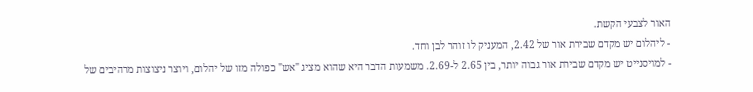האור לצבעי הקשת.
- ליהלום יש מקדם שבירת אור של 2.42, המעניק לו זוהר לבן וחד.
- למויסנייט יש מקדם שבירת אור גבוה יותר, בין 2.65 ל-2.69. משמעות הדבר היא שהוא מציג "אש" כפולה מזו של יהלום, ויוצר ניצוצות מרהיבים של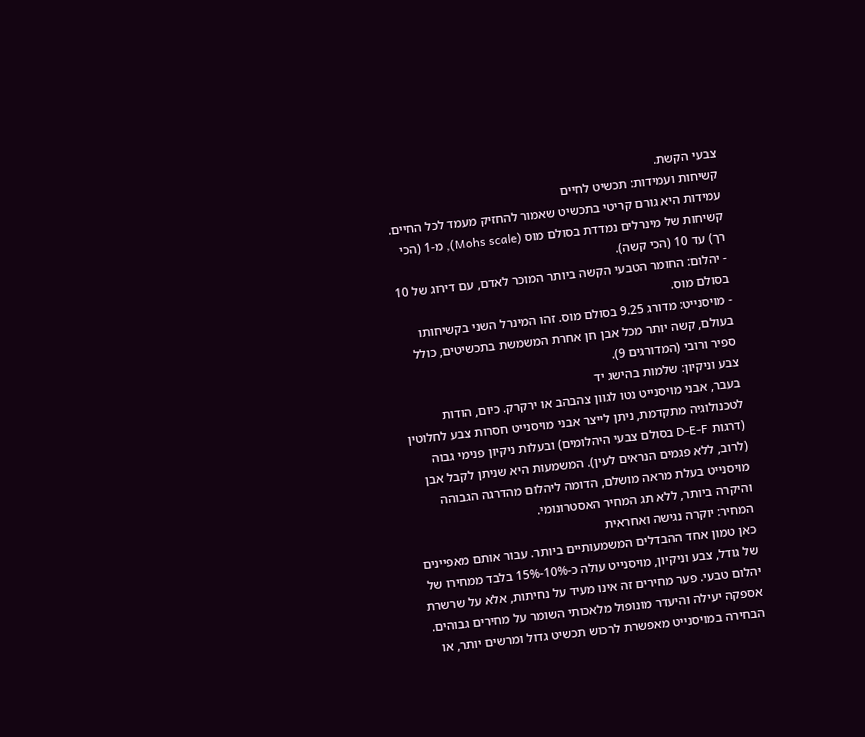צבעי הקשת.
קשיחות ועמידות: תכשיט לחיים
עמידות היא גורם קריטי בתכשיט שאמור להחזיק מעמד לכל החיים. קשיחות של מינרלים נמדדת בסולם מוס (Mohs scale), מ-1 (הכי רך) עד 10 (הכי קשה).
- יהלום: החומר הטבעי הקשה ביותר המוכר לאדם, עם דירוג של 10 בסולם מוס.
- מויסנייט: מדורג 9.25 בסולם מוס. זהו המינרל השני בקשיחותו בעולם, קשה יותר מכל אבן חן אחרת המשמשת בתכשיטים, כולל ספיר ורובי (המדורגים 9).
צבע וניקיון: שלמות בהישג יד
בעבר, אבני מויסנייט נטו לגוון צהבהב או ירקרק. כיום, הודות לטכנולוגיה מתקדמת, ניתן לייצר אבני מויסנייט חסרות צבע לחלוטין (דרגות D-E-F בסולם צבעי היהלומים) ובעלות ניקיון פנימי גבוה (לרוב, ללא פגמים הנראים לעין). המשמעות היא שניתן לקבל אבן מויסנייט בעלת מראה מושלם, הדומה ליהלום מהדרגה הגבוהה והיקרה ביותר, ללא תג המחיר האסטרונומי.
המחיר: יוקרה נגישה ואחראית
כאן טמון אחד ההבדלים המשמעותיים ביותר. עבור אותם מאפיינים של גודל, צבע וניקיון, מויסנייט עולה כ-10%-15% בלבד ממחירו של יהלום טבעי. פער מחירים זה אינו מעיד על נחיתות, אלא על שרשרת אספקה יעילה והיעדר מונופול מלאכותי השומר על מחירים גבוהים. הבחירה במויסנייט מאפשרת לרכוש תכשיט גדול ומרשים יותר, או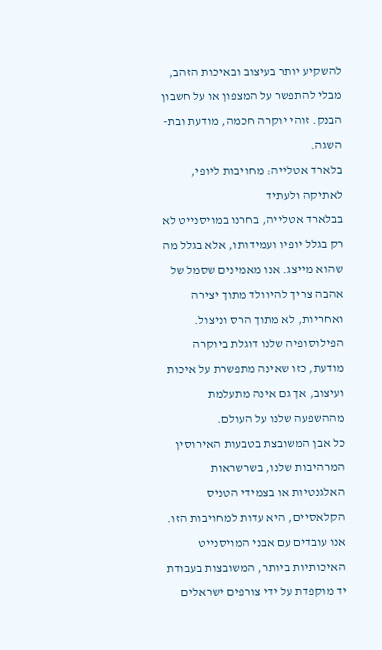להשקיע יותר בעיצוב ובאיכות הזהב, מבלי להתפשר על המצפון או על חשבון הבנק. זוהי יוקרה חכמה, מודעת ובת-השגה.
בלארד אטלייה: מחויבות ליופי, לאתיקה ולעתיד
בבלארד אטלייה, בחרנו במויסנייט לא רק בגלל יופיו ועמידותו, אלא בגלל מה שהוא מייצג. אנו מאמינים שסמל של אהבה צריך להיוולד מתוך יצירה ואחריות, לא מתוך הרס וניצול. הפילוסופיה שלנו דוגלת ביוקרה מודעת, כזו שאינה מתפשרת על איכות ועיצוב, אך גם אינה מתעלמת מההשפעה שלנו על העולם.
כל אבן המשובצת בטבעות האירוסין המרהיבות שלנו, בשרשראות האלגנטיות או בצמידי הטניס הקלאסיים, היא עדות למחויבות הזו. אנו עובדים עם אבני המויסנייט האיכותיות ביותר, המשובצות בעבודת יד מוקפדת על ידי צורפים ישראלים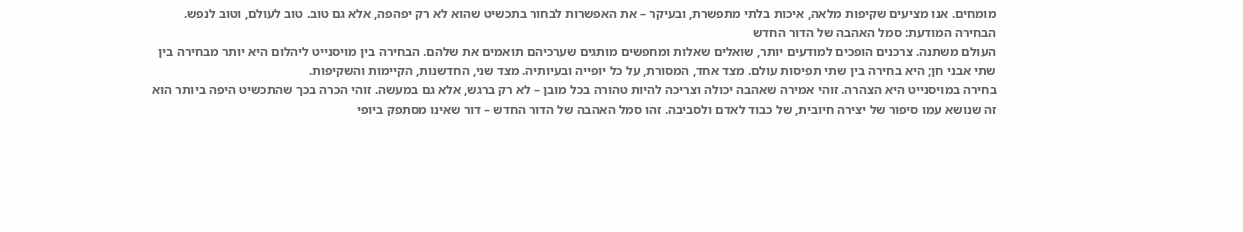מומחים. אנו מציעים שקיפות מלאה, איכות בלתי מתפשרת, ובעיקר – את האפשרות לבחור בתכשיט שהוא לא רק יפהפה, אלא גם טוב. טוב לעולם, וטוב לנפש.
הבחירה המודעת: סמל האהבה של הדור החדש
העולם משתנה. צרכנים הופכים למודעים יותר, שואלים שאלות ומחפשים מותגים שערכיהם תואמים את שלהם. הבחירה בין מויסנייט ליהלום היא יותר מבחירה בין שתי אבני חן; היא בחירה בין שתי תפיסות עולם. מצד אחד, המסורת, על כל יופייה ובעיותיה. מצד שני, החדשנות, הקיימות והשקיפות.
בחירה במויסנייט היא הצהרה. זוהי אמירה שאהבה יכולה וצריכה להיות טהורה בכל מובן – לא רק ברגש, אלא גם במעשה. זוהי הכרה בכך שהתכשיט היפה ביותר הוא זה שנושא עמו סיפור של יצירה חיובית, של כבוד לאדם ולסביבה. זהו סמל האהבה של הדור החדש – דור שאינו מסתפק ביופי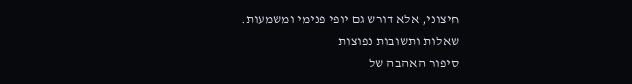חיצוני, אלא דורש גם יופי פנימי ומשמעות.
שאלות ותשובות נפוצות
סיפור האהבה של